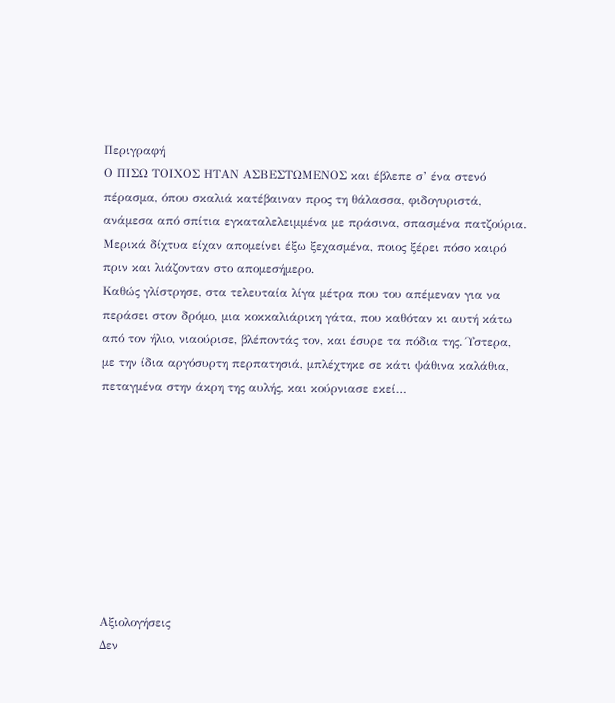Περιγραφή
Ο ΠΙΣΩ ΤΟΙΧΟΣ ΗΤΑΝ ΑΣΒΕΣΤΩΜΕΝΟΣ και έβλεπε σ’ ένα στενό πέρασμα, όπου σκαλιά κατέβαιναν προς τη θάλασσα, φιδογυριστά, ανάμεσα από σπίτια εγκαταλελειμμένα με πράσινα, σπασμένα πατζούρια. Μερικά δίχτυα είχαν απομείνει έξω ξεχασμένα, ποιος ξέρει πόσο καιρό πριν και λιάζονταν στο απομεσήμερο.
Καθώς γλίστρησε, στα τελευταία λίγα μέτρα που του απέμεναν για να περάσει στον δρόμο, μια κοκκαλιάρικη γάτα, που καθόταν κι αυτή κάτω από τον ήλιο, νιαούρισε, βλέποντάς τον, και έσυρε τα πόδια της. Ύστερα, με την ίδια αργόσυρτη περπατησιά, μπλέχτηκε σε κάτι ψάθινα καλάθια, πεταγμένα στην άκρη της αυλής, και κούρνιασε εκεί…









Αξιολογήσεις
Δεν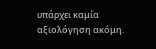υπάρχει καμία αξιολόγηση ακόμη.